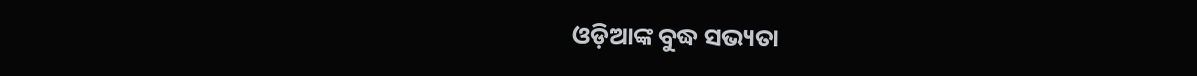ଓଡ଼ିଆଙ୍କ ବୁଦ୍ଧ ସଭ୍ୟତା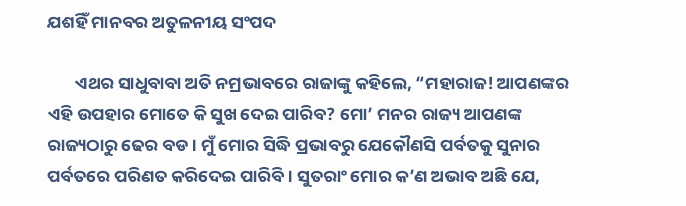ଯଶହିଁ ମାନବର ଅତୁଳନୀୟ ସଂପଦ

       ଏଥର ସାଧୁବାବା ଅତି ନମ୍ରଭାବରେ ରାଜାଙ୍କୁ କହିଲେ, “ମହାରାଜ! ଆପଣଙ୍କର ଏହି ଉପହାର ମୋତେ କି ସୁଖ ଦେଇ ପାରିବ? ମୋ’ ମନର ରାଜ୍ୟ ଆପଣଙ୍କ ରାଜ୍ୟଠାରୁ ଢେର ବଡ । ମୁଁ ମୋର ସିଦ୍ଧି ପ୍ରଭାବରୁ ଯେକୌଣସି ପର୍ବତକୁ ସୁନାର ପର୍ବତରେ ପରିଣତ କରିଦେଇ ପାରିବି । ସୁତରାଂ ମୋର କ’ଣ ଅଭାବ ଅଛି ଯେ,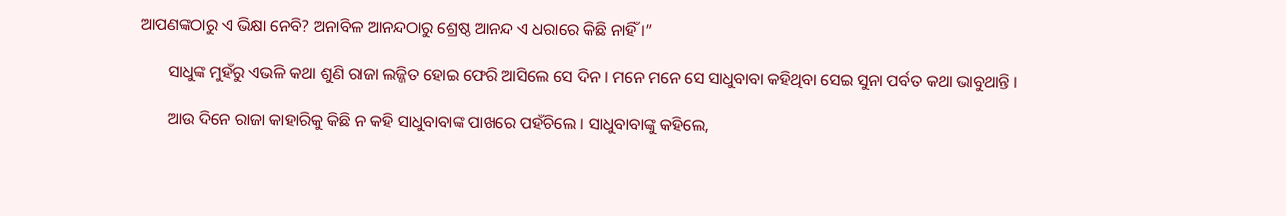ଆପଣଙ୍କଠାରୁ ଏ ଭିକ୍ଷା ନେବି? ଅନାବିଳ ଆନନ୍ଦଠାରୁ ଶ୍ରେଷ୍ଠ ଆନନ୍ଦ ଏ ଧରାରେ କିଛି ନାହିଁ ।”

       ସାଧୁଙ୍କ ମୁହଁରୁ ଏଭଳି କଥା ଶୁଣି ରାଜା ଲଜ୍ଜିତ ହୋଇ ଫେରି ଆସିଲେ ସେ ଦିନ । ମନେ ମନେ ସେ ସାଧୁବାବା କହିଥିବା ସେଇ ସୁନା ପର୍ବତ କଥା ଭାବୁଥାନ୍ତି ।

       ଆଉ ଦିନେ ରାଜା କାହାରିକୁ କିଛି ନ କହି ସାଧୁବାବାଙ୍କ ପାଖରେ ପହଁଚିଲେ । ସାଧୁବାବାଙ୍କୁ କହିଲେ,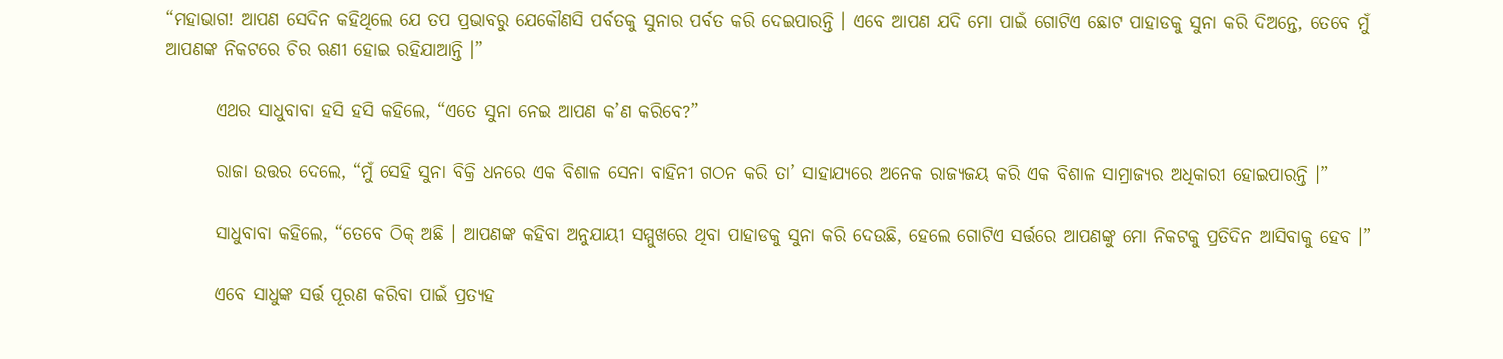“ମହାଭାଗ! ଆପଣ ସେଦିନ କହିଥିଲେ ଯେ ତପ ପ୍ରଭାବରୁ ଯେକୌଣସି ପର୍ବତକୁ ସୁନାର ପର୍ବତ କରି ଦେଇପାରନ୍ତି । ଏବେ ଆପଣ ଯଦି ମୋ ପାଇଁ ଗୋଟିଏ ଛୋଟ ପାହାଡକୁ ସୁନା କରି ଦିଅନ୍ତେ, ତେବେ ମୁଁ ଆପଣଙ୍କ ନିକଟରେ ଚିର ଋଣୀ ହୋଇ ରହିଯାଆନ୍ତି ।”

       ଏଥର ସାଧୁବାବା ହସି ହସି କହିଲେ, “ଏତେ ସୁନା ନେଇ ଆପଣ କ’ଣ କରିବେ?”

       ରାଜା ଉତ୍ତର ଦେଲେ, “ମୁଁ ସେହି ସୁନା ବିକ୍ରି ଧନରେ ଏକ ବିଶାଳ ସେନା ବାହିନୀ ଗଠନ କରି ତା’ ସାହାଯ୍ୟରେ ଅନେକ ରାଜ୍ୟଜୟ କରି ଏକ ବିଶାଳ ସାମ୍ରାଜ୍ୟର ଅଧିକାରୀ ହୋଇପାରନ୍ତି ।”

       ସାଧୁବାବା କହିଲେ, “ତେବେ ଠିକ୍ ଅଛି । ଆପଣଙ୍କ କହିବା ଅନୁଯାୟୀ ସମ୍ମୁଖରେ ଥିବା ପାହାଡକୁ ସୁନା କରି ଦେଉଛି, ହେଲେ ଗୋଟିଏ ସର୍ତ୍ତରେ ଆପଣଙ୍କୁ ମୋ ନିକଟକୁ ପ୍ରତିଦିନ ଆସିବାକୁ ହେବ ।”

       ଏବେ ସାଧୁଙ୍କ ସର୍ତ୍ତ ପୂରଣ କରିବା ପାଇଁ ପ୍ରତ୍ୟହ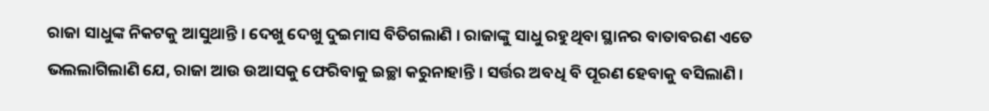ରାଜା ସାଧୁଙ୍କ ନିକଟକୁ ଆସୁଥାନ୍ତି । ଦେଖୁ ଦେଖୁ ଦୁଇମାସ ବିତିଗଲାଣି । ରାଜାଙ୍କୁ ସାଧୁ ରହୁଥିବା ସ୍ଥାନର ବାତାବରଣ ଏତେ ଭଲଲାଗିଲାଣି ଯେ, ରାଜା ଆଉ ଉଆସକୁ ଫେରିବାକୁ ଇଚ୍ଛା କରୁନାହାନ୍ତି । ସର୍ତ୍ତର ଅବଧି ବି ପୂରଣ ହେବାକୁ ବସିଲାଣି ।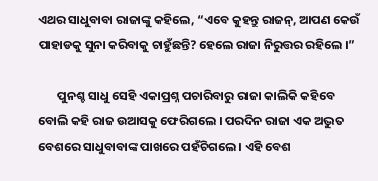ଏଥର ସାଧୁବାବା ରାଜାଙ୍କୁ କହିଲେ, “ଏବେ କୁହନ୍ତୁ ରାଜନ୍, ଆପଣ କେଉଁ ପାହାଡକୁ ସୁନା କରିବାକୁ ଚାହୁଁଛନ୍ତି? ହେଲେ ରାଜା ନିରୁତ୍ତର ରହିଲେ ।”

       ପୁନଶ୍ଚ ସାଧୁ ସେହି ଏକାପ୍ରଶ୍ନ ପଚାରିବାରୁ ରାଜା କାଲିକି କହିବେ ବୋଲି କହି ରାଜ ଉଆସକୁ ଫେରିଗଲେ । ପରଦିନ ରାଜା ଏକ ଅଦ୍ଭୁତ ବେଶରେ ସାଧୁବାବାଙ୍କ ପାଖରେ ପହଁଚିଗଲେ । ଏହି ବେଶ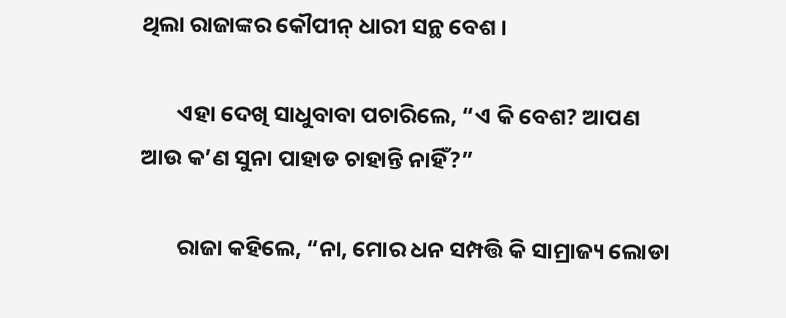ଥିଲା ରାଜାଙ୍କର କୌପୀନ୍ ଧାରୀ ସନ୍ଥ ବେଶ ।

       ଏହା ଦେଖି ସାଧୁବାବା ପଚାରିଲେ, “ଏ କି ବେଶ? ଆପଣ ଆଉ କ’ଣ ସୁନା ପାହାଡ ଚାହାନ୍ତି ନାହିଁ?”

       ରାଜା କହିଲେ, “ନା, ମୋର ଧନ ସମ୍ପତ୍ତି କି ସାମ୍ରାଜ୍ୟ ଲୋଡା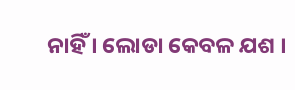ନାହିଁ । ଲୋଡା କେବଳ ଯଶ ।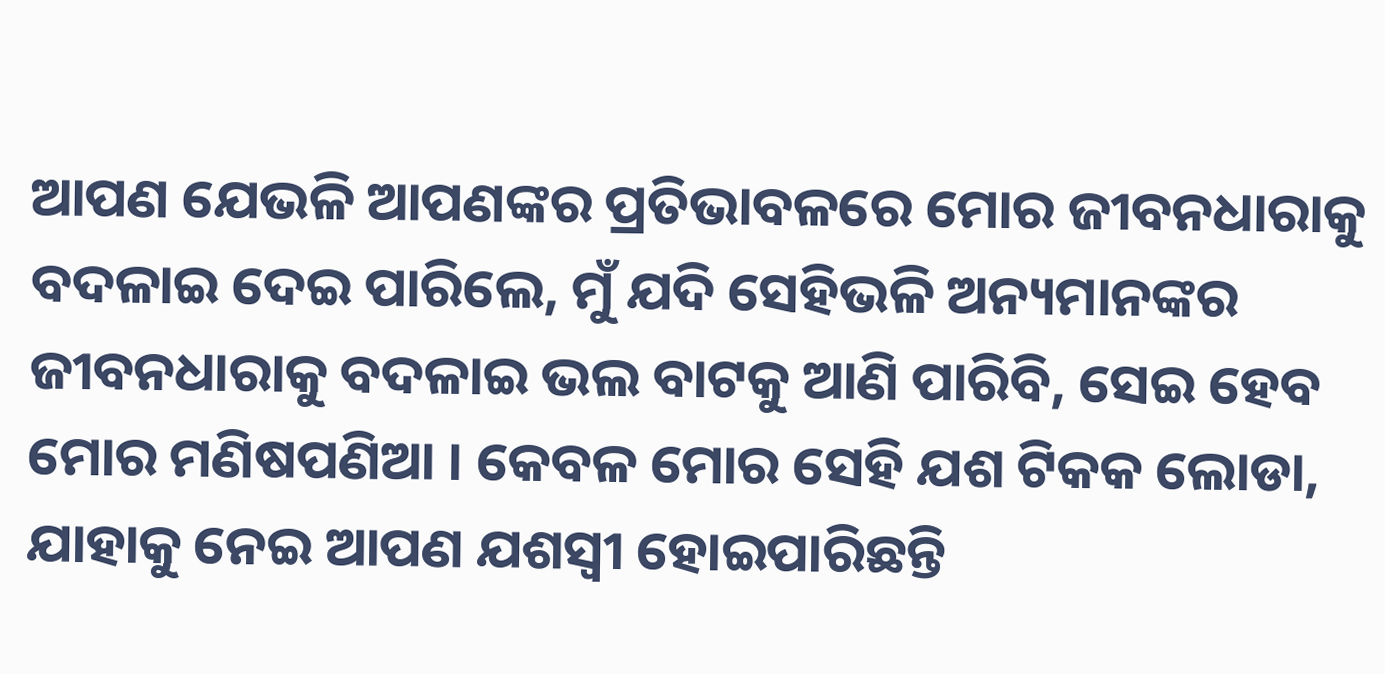ଆପଣ ଯେଭଳି ଆପଣଙ୍କର ପ୍ରତିଭାବଳରେ ମୋର ଜୀବନଧାରାକୁ ବଦଳାଇ ଦେଇ ପାରିଲେ, ମୁଁ ଯଦି ସେହିଭଳି ଅନ୍ୟମାନଙ୍କର ଜୀବନଧାରାକୁ ବଦଳାଇ ଭଲ ବାଟକୁ ଆଣି ପାରିବି, ସେଇ ହେବ ମୋର ମଣିଷପଣିଆ । କେବଳ ମୋର ସେହି ଯଶ ଟିକକ ଲୋଡା, ଯାହାକୁ ନେଇ ଆପଣ ଯଶସ୍ୱୀ ହୋଇପାରିଛନ୍ତି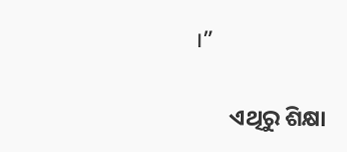।”

       ଏଥିରୁ ଶିକ୍ଷା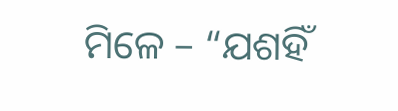ମିଳେ – “ଯଶହିଁ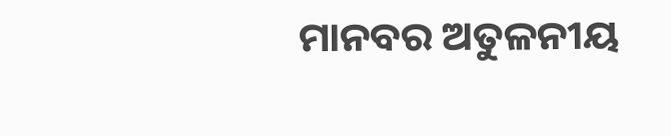ମାନବର ଅତୁଳନୀୟ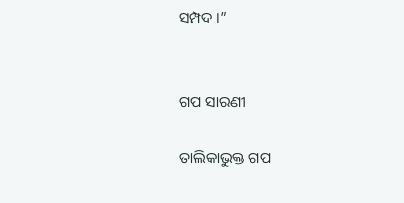ସମ୍ପଦ ।”


ଗପ ସାରଣୀ

ତାଲିକାଭୁକ୍ତ ଗପ